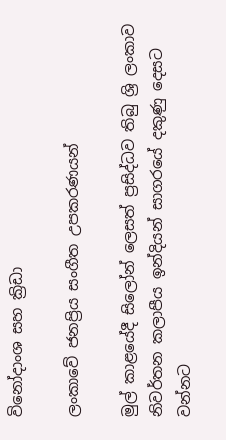විනෝදාංශ සහ ක්‍රිඩා

ලංකාවේ ජනප්‍රිය සංගීත උපකරණයන්

මුල් කාළයේදී සිලෝන් ලෙසත් ප්‍රසිද්ධව තිබු ශ්‍රි ලංකාව නිවර්තන කලාපීය ඉන්දියන් සාගරයේ දකුණු දෙසට වන්නට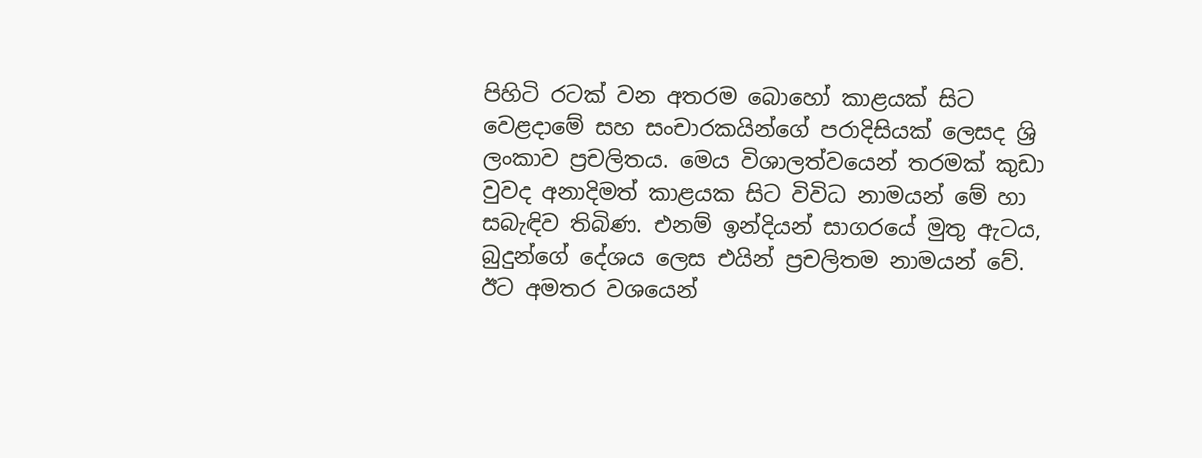පිහිටි රටක් වන අතරම බොහෝ කාළයක් සිට වෙළදාමේ සහ සංචාරකයින්ගේ පරාදිසියක් ලෙසද ශ්‍රි ලංකාව ප්‍රචලිතය. මෙය විශාලත්වයෙන් තරමක් කුඩා වුවද අනාදිමත් කාළයක සිට විවිධ නාමයන් මේ හා සබැඳිව තිබිණ. එනම් ඉන්දියන් සාගරයේ මුතු ඇටය, බුදුන්ගේ දේශය ලෙස එයින් ප්‍රචලිතම නාමයන් වේ. ඊට අමතර වශයෙන්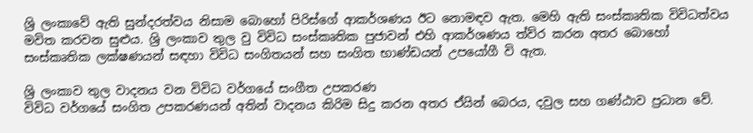ශ්‍රි ලංකාවේ ඇති සුන්දරත්වය නිසාම බොහෝ පිරිස්ගේ ආකර්ශණය ඊට නොමඳව ඇත. මෙහි ඇති සංස්කෘතික විවිධත්වය මවිත කරවන සුළුය. ශ්‍රි ලංකාව තුල වු විවිධ සංස්කෘතික පුජාවන් එහි ආකර්ශණය ත්ව්ර කරන අතර බොහෝ සංස්කෘතික ලක්ෂණයන් සඳහා විවිධ සංගිතයන් සහ සංගිත භාණ්ඩයන් උපයෝගී වි ඇත.

ශ්‍රි ලංකාව තුල වාදනය වන විවිධ වර්ගයේ සංගීත උපකරණ
විවිධ වර්ගයේ සංගිත උපකරණයන් අතින් වාදනය කිරිම සිදු කරන අතර ඒයින් බෙරය, දවුල සහ ගණ්ඨාව ප්‍රධාන වේ.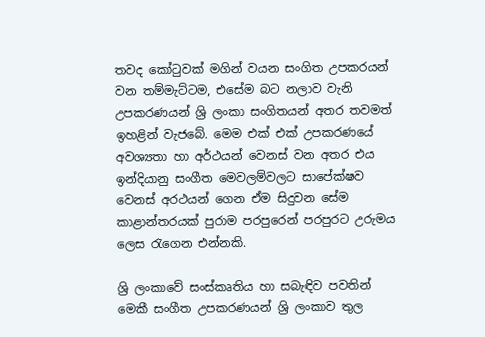තවද කෝටුවක් මගින් වයන සංගිත උපකරයන් වන තම්මැට්ටම, එසේම බට නලාව වැනි උපකරණයන් ශ්‍රි ලංකා සංගිතයන් අතර තවමත් ඉහළින් වැජබේ. මෙම එක් එක් උපකරණයේ අවශ්‍යතා හා අර්ථයන් වෙනස් වන අතර එය ඉන්දියානු සංගීත මෙවලම්වලට සාපේක්ෂව වෙනස් අරථයන් ගෙන ඒම සිදුවන සේම කාළාන්තරයක් පුරාම පරපුරෙන් පරපුරට උරුමය ලෙස රැගෙන එන්නකි.

ශ්‍රි ලංකාවේ සංස්කෘතිය හා සබැඳිව පවතින් මෙකී සංගීත උපකරණයන් ශ්‍රි ලංකාව තුල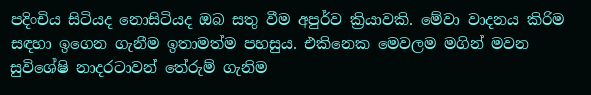පදිංචිය සිටියද නොසිටියද ඔබ සතු වීම අපුර්ව ක්‍රියාවකි. මේවා වාදනය කිරිම සඳහා ඉගෙන ගැනීම ඉතාමත්ම පහසුය. එකිනෙක මෙවලම මගින් මවන සුවිශේෂි නාදරටාවන් තේරුම් ගැනිම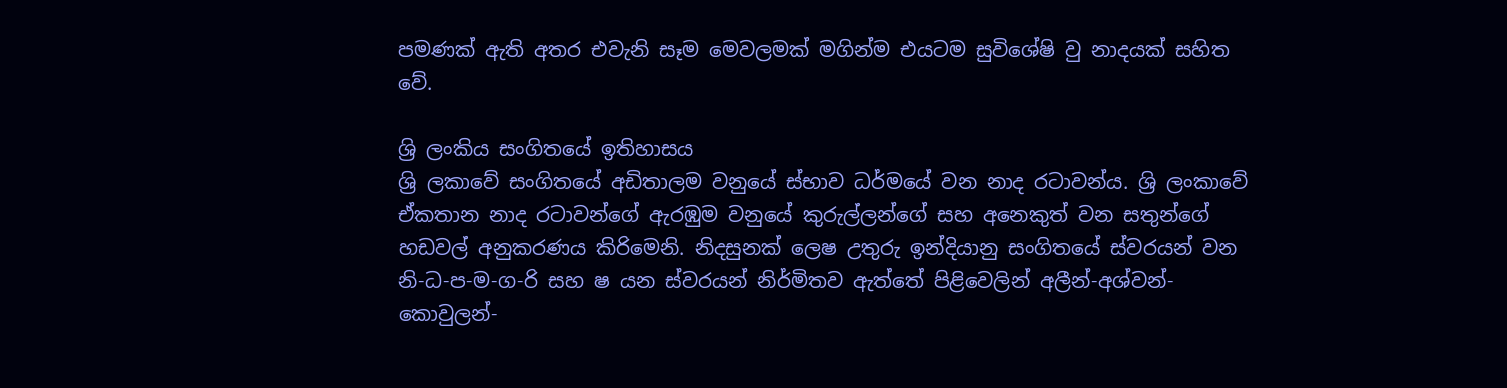පමණක් ඇති අතර එවැනි සෑම මෙවලමක් මගින්ම එයටම සුවිශේෂි වු නාදයක් සහිත වේ.

ශ්‍රි ලංකිය සංගිතයේ ඉතිහාසය
ශ්‍රි ලකාවේ සංගිතයේ අඩිතාලම වනුයේ ස්භාව ධර්මයේ වන නාද රටාවන්ය. ශ්‍රි ලංකාවේ ඒකතාන නාද රටාවන්ගේ ඇරඹුම වනුයේ කුරුල්ලන්ගේ සහ අනෙකුත් වන සතුන්ගේ හඩවල් අනුකරණය කිරිමෙනි. නිදසුනක් ලෙෂ උතුරු ඉන්දියානු සංගිතයේ ස්වරයන් වන නි-ධ-ප-ම-ග-රි සහ ෂ යන ස්වරයන් නිර්මිතව ඇත්තේ පිළිවෙලින් අලීන්-අශ්වන්-කොවුලන්-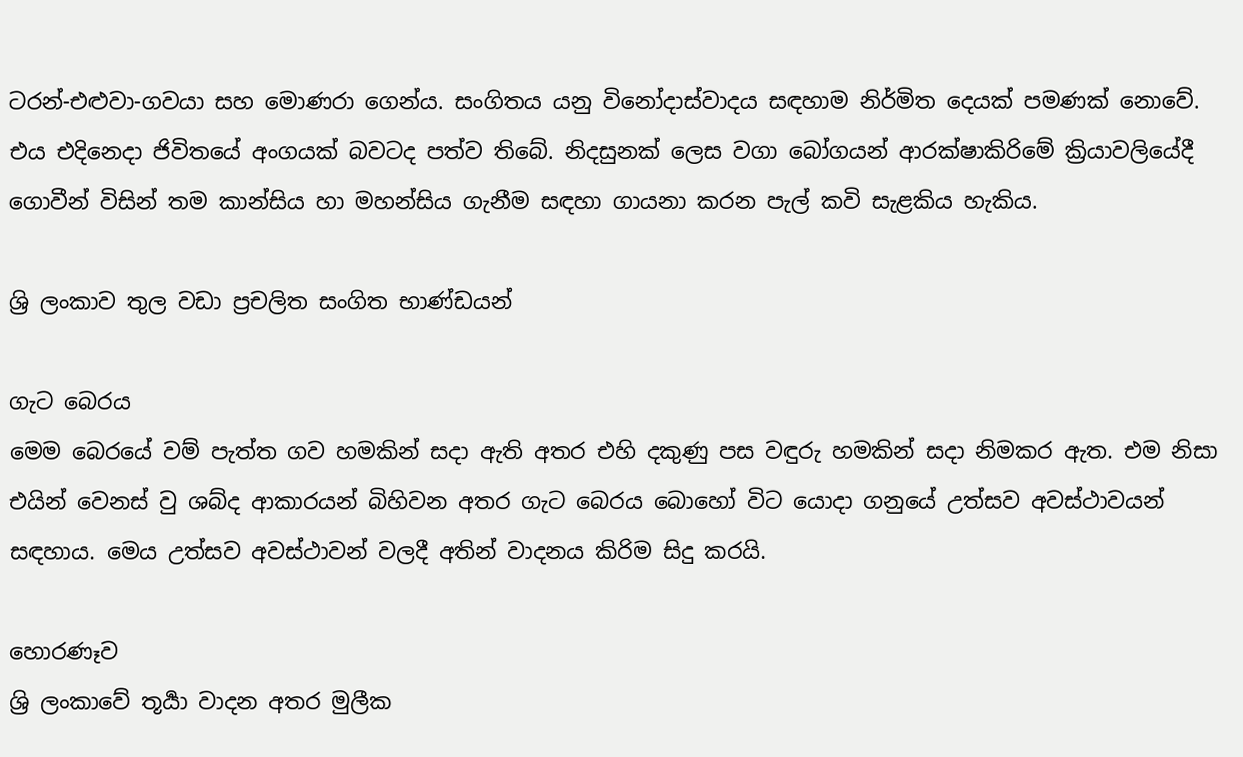ටරන්-එළුවා-ගවයා සහ මොණරා ගෙන්ය. සංගිතය යනු විනෝදාස්වාදය සඳහාම නිර්මිත දෙයක් පමණක් නොවේ. එය එදිනෙදා ජිවිතයේ අංගයක් බවටද පත්ව තිබේ. නිදසුනක් ලෙස වගා බෝගයන් ආරක්ෂාකිරිමේ ක්‍රියාවලියේදී ගොවීන් විසින් තම කාන්සිය හා මහන්සිය ගැනීම සඳහා ගායනා කරන පැල් කවි සැළකිය හැකිය.

ශ්‍රි ලංකාව තුල වඩා ප්‍රචලිත සංගිත භාණ්ඩයන්

ගැට බෙරය
මෙම බෙරයේ වම් පැත්ත ගව හමකින් සදා ඇති අතර එහි දකුණු පස වඳුරු හමකින් සදා නිමකර ඇත. එම නිසා එයින් වෙනස් වු ශබ්ද ආකාරයන් බිහිවන අතර ගැට බෙරය බොහෝ විට යොදා ගනුයේ උත්සව අවස්ථාවයන් සඳහාය. මෙය උත්සව අවස්ථාවන් වලදී අතින් වාදනය කිරිම සිදු කරයි.

හොරණෑව
ශ්‍රි ලංකාවේ තූර්‍යා වාදන අතර මුලීක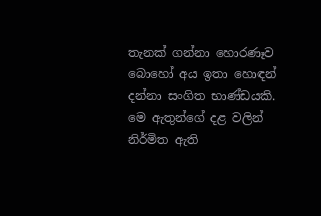තැනක් ගන්නා හොරණෑව බොහෝ අය ඉතා හොඳන් දන්නා සංගිත භාණ්ඩයකි. මෙ ඇතුන්ගේ දළ වලින් නිර්මිත ඇති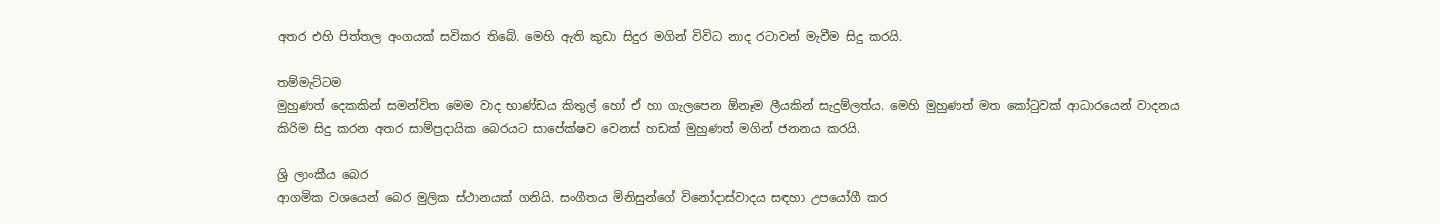අතර එහි පිත්තල අංගයක් සවිකර තිබේ. මෙහි ඇති කුඩා සිදුර මගින් විවිධ නාද රටාවන් මැවීම සිදු කරයි.

තම්මැට්ටම
මුහුණත් දෙකකින් සමන්විත මෙම වාද භාණ්ඩය කිතුල් හෝ ඒ හා ගැලපෙන ඕනෑම ලීයකින් සැදුම්ලත්ය. මෙහි මුහුණත් මත කෝටුවක් ආධාරයෙන් වාදනය කිරිම සිදු කරන අතර සාම්ප්‍රදායික බෙරයට සාපේක්ෂව වෙනස් හඩක් මුහුණත් මගින් ජනනය කරයි.

ශ්‍රි ලාංකීය බෙර
ආගමික වශයෙන් බෙර මුලික ස්ථානයක් ගනියි. සංගීතය මිනිසුන්ගේ විනෝදාස්වාදය සඳහා උපයෝගී කර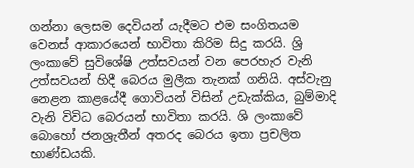ගන්නා ලෙසම දෙවියන් යැදීමට එම සංගිතයම වෙනස් ආකාරයෙන් භාවිතා කිරිම සිදු කරයි. ශ්‍රි ලංකාවේ සුවිශේෂි උත්සවයන් වන පෙරහැර වැනි උත්සවයන් හිදී බෙරය මුලීක තැනක් ගනියි. අස්වැනු නෙළන කාළයේදී ගොවියන් විසින් උඩැක්කිය, බුම්මාදි වැනි විවිධ බෙරයන් භාවිතා කරයි. ශි ලංකාවේ බොහෝ ජනශ්‍රැතීන් අතරද බෙරය ඉතා ප්‍රචලිත භාණ්ඩයකි.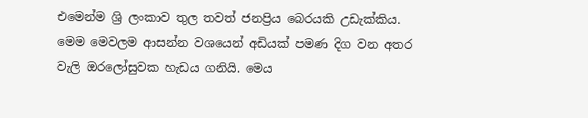එමෙන්ම ශ්‍රි ලංකාව තුල තවත් ජනප්‍රිය බෙරයකි උඩැක්කිය. මෙම මෙවලම ආසන්න වශයෙන් අඩියක් පමණ දිග වන අතර වැලි ඔරලෝසුවක හැඩය ගනියි. මෙය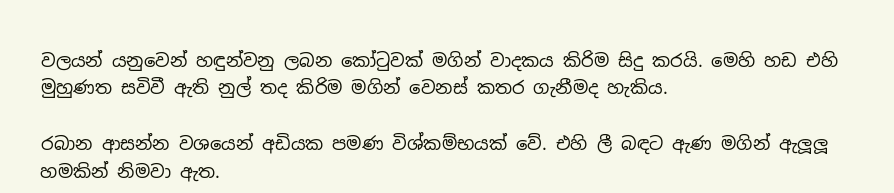වලයන් යනුවෙන් හඳුන්වනු ලබන කෝටුවක් මගින් වාදකය කිරිම සිදු කරයි. මෙහි හඩ එහි මුහුණත සවිවී ඇති නුල් තද කිරිම මගින් වෙනස් කතර ගැනීමද හැකිය.

රබාන ආසන්න වශයෙන් අඩියක පමණ විශ්කම්භයක් වේ. එහි ලී බඳට ඇණ මගින් ඇලූලූ හමකින් නිමවා ඇත.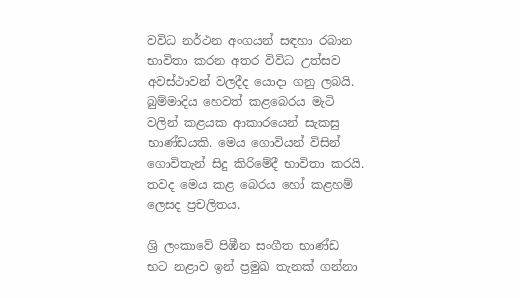වවිධ නර්ථන අංගයන් සඳහා රබාන භාවිතා කරන අතර විවිධ උත්සව අවස්ථාවන් වලදීද යොදා ගනු ලබයි.
බුම්මාදිය හෙවත් කළබෙරය මැටි වලින් කළයක ආකාරයෙන් සැකසු භාණ්ඩයකි. මෙය ගොවියන් විසින් ගොවිතැන් සිදු කිරිමේදී භාවිතා කරයි. තවද මෙය කළ බෙරය හෝ කළහම් ලෙසද ප්‍රචලිතය.

ශ්‍රි ලංකාවේ පිඹීන සංගීත භාණ්ඩ
භට නළාව ඉන් ප්‍රමුඛ තැනක් ගන්නා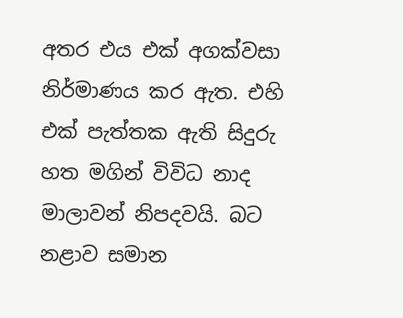අතර එය එක් අගක්වසා නිර්මාණය කර ඇත. එහි එක් පැත්තක ඇති සිදුරු හත මගින් විවිධ නාද මාලාවන් නිපදවයි. බට නළාව සමාන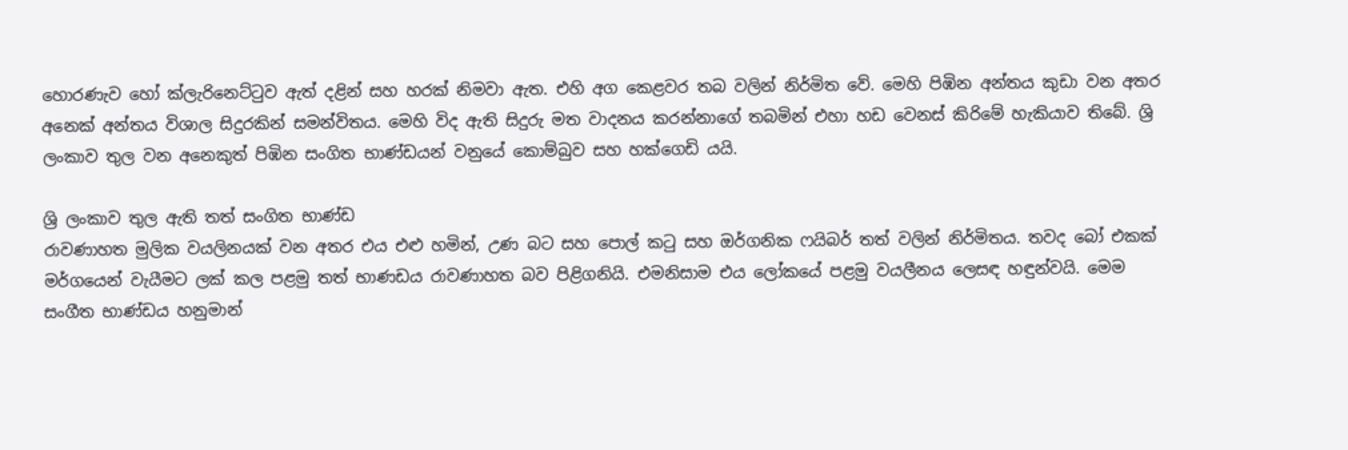හොරණැව හෝ ක්ලැරිනෙට්ටුව ඇත් දළින් සහ හරක් නිමවා ඇත. එහි අග කෙළවර තබ වලින් නිර්මිත වේ. මෙහි පිඹින අන්තය කුඩා වන අතර අනෙක් අන්තය විශාල සිදුරකින් සමන්විතය. මෙහි විද ඇති සිදුරු මත වාදනය කරන්නාගේ තබමින් එහා හඩ වෙනස් කිරිමේ හැකියාව තිබේ. ශ්‍රි ලංකාව තුල වන අනෙකුත් පිඹින සංගිත භාණ්ඩයන් වනුයේ කොම්බුව සහ හක්ගෙඩි යයි.

ශ්‍රි ලංකාව තුල ඇති තත් සංගිත භාණ්ඩ
රාවණාහත මුලික වයලිනයක් වන අතර එය එළු හමින්, උණ බට සහ පොල් කටු සහ ඔර්ගනික ෆයිබර් තත් වලින් නිර්මිතය. තවද බෝ එකක් මර්ගයෙන් වැයීමට ලක් කල පළමු තත් භාණඩය රාවණාහත බව පිළිගනියි. එමනිසාම එය ලෝකයේ පළමු වයලීනය ලෙසඳ හඳුන්වයි. මෙම සංගීත භාණ්ඩය හනුමාන්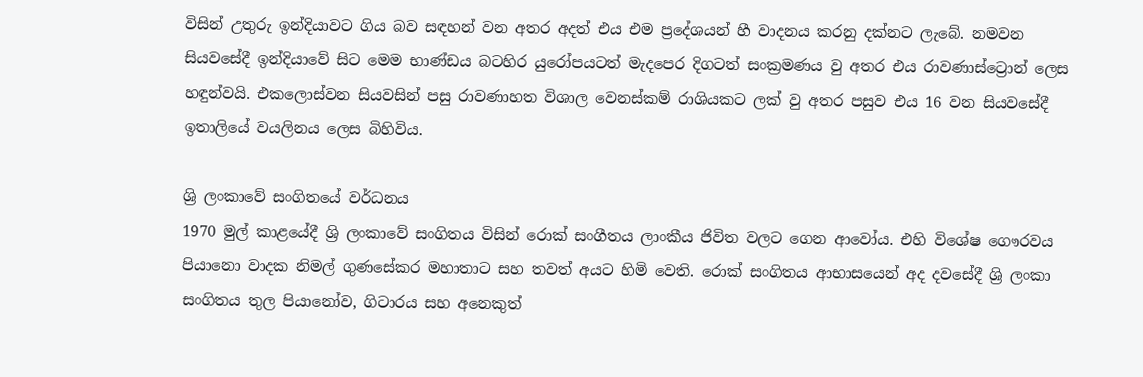විසින් උතුරු ඉන්දියාවට ගිය බව සඳහන් වන අතර අදත් එය එම ප්‍රදේශයන් හී වාදනය කරනු දක්නට ලැබේ. නමවන සියවසේදී ඉන්දියාවේ සිට මෙම භාණ්ඩය බටහිර යුරෝපයටත් මැදපෙර දිගටත් සංක්‍රමණය වු අතර එය රාවණාස්ට්‍රොන් ලෙස හඳුන්වයි. එකලොස්වන සියවසින් පසු රාවණාහත විශාල වෙනස්කම් රාශියකට ලක් වු අතර පසුව එය 16 වන සියවසේදී ඉතාලියේ වයලිනය ලෙස බිහිවිය.

ශ්‍රි ලංකාවේ සංගිතයේ වර්ධනය
1970 මුල් කාළයේදී ශ්‍රි ලංකාවේ සංගිතය විසින් රොක් සංගීතය ලාංකීය ජිවිත වලට ගෙන ආවෝය. එහි විශේෂ ගෞරවය පියානො වාදක නිමල් ගුණසේකර මහාතාට සහ තවත් අයට හිමි වෙති. රොක් සංගිතය ආභාසයෙන් අද දවසේදී ශ්‍රි ලංකා සංගිතය තුල පියානෝව, ගිටාරය සහ අනෙකුත්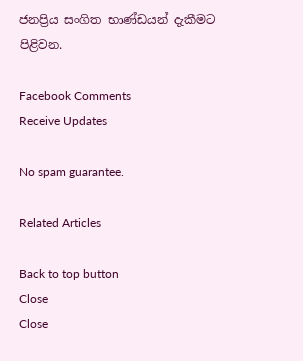ජනප්‍රිය සංගිත භාණ්ඩයන් දැකීමට පිළිවන.

Facebook Comments
Receive Updates

No spam guarantee.

Related Articles

Back to top button
Close
Close